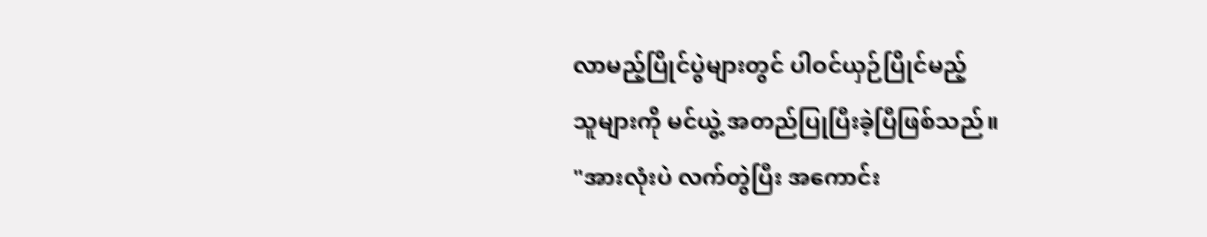လာမည့်ပြိုင်ပွဲများတွင် ပါဝင်ယှဉ်ပြိုင်မည့်
သူများကို မင်ယွဲ့ အတည်ပြုပြီးခဲ့ပြီဖြစ်သည်။
"အားလုံးပဲ လက်တွဲပြီး အကောင်း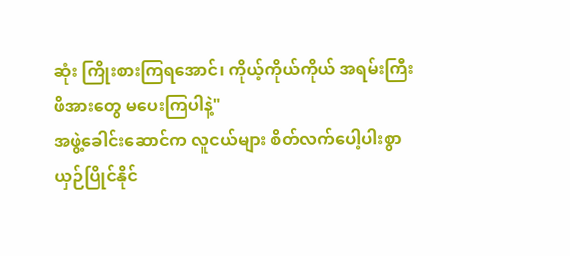ဆုံး ကြိုးစားကြရအောင်၊ ကိုယ့်ကိုယ်ကိုယ် အရမ်းကြီး ဖိအားတွေ မပေးကြပါနဲ့"
အဖွဲ့ခေါင်းဆောင်က လူငယ်များ စိတ်လက်ပေါ့ပါးစွာ ယှဉ်ပြိုင်နိုင်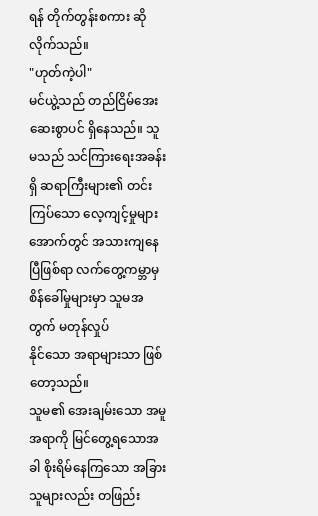ရန် တိုက်တွန်းစကား ဆိုလိုက်သည်။
"ဟုတ်ကဲ့ပါ"
မင်ယွဲ့သည် တည်ငြိမ်အေးဆေးစွာပင် ရှိနေသည်။ သူမသည် သင်ကြားရေးအခန်းရှိ ဆရာကြီးများ၏ တင်းကြပ်သော လေ့ကျင့်မှုများအောက်တွင် အသားကျနေပြီဖြစ်ရာ လက်တွေ့ကမ္ဘာမှ စိန်ခေါ်မှုများမှာ သူမအတွက် မတုန်လှုပ်
နိုင်သော အရာများသာ ဖြစ်တော့သည်။
သူမ၏ အေးချမ်းသော အမူအရာကို မြင်တွေ့ရသောအခါ စိုးရိမ်နေကြသော အခြားသူများလည်း တဖြည်း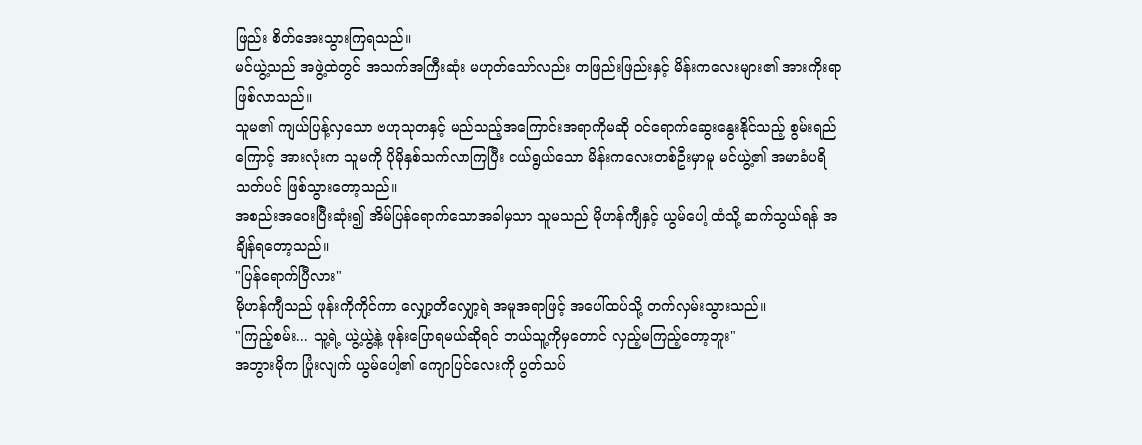ဖြည်း စိတ်အေးသွားကြရသည်။
မင်ယွဲ့သည် အဖွဲ့ထဲတွင် အသက်အကြီးဆုံး မဟုတ်သော်လည်း တဖြည်းဖြည်းနှင့် မိန်းကလေးများ၏ အားကိုးရာဖြစ်လာသည်။
သူမ၏ ကျယ်ပြန့်လှသော ဗဟုသုတနှင့် မည်သည့်အကြောင်းအရာကိုမဆို ဝင်ရောက်ဆွေးနွေးနိုင်သည့် စွမ်းရည်ကြောင့် အားလုံးက သူမကို ပိုမိုနှစ်သက်လာကြပြီး ငယ်ရွယ်သော မိန်းကလေးတစ်ဦးမှာမူ မင်ယွဲ့၏ အမာခံပရိသတ်ပင် ဖြစ်သွားတော့သည်။
အစည်းအဝေးပြီးဆုံး၍ အိမ်ပြန်ရောက်သောအခါမှသာ သူမသည် မိုဟန်ကျီနှင့် ယွမ်ပေါ့ ထံသို့ ဆက်သွယ်ရန် အချိန်ရတော့သည်။
"ပြန်ရောက်ပြီလား"
မိုဟန်ကျီသည် ဖုန်းကိုကိုင်ကာ လျှော့တိလျှော့ရဲ အမူအရာဖြင့် အပေါ်ထပ်သို့ တက်လှမ်းသွားသည်။
"ကြည့်စမ်း... သူ့ရဲ့ ယွဲ့ယွဲ့နဲ့ ဖုန်းပြောရမယ်ဆိုရင် ဘယ်သူ့ကိုမှတောင် လှည့်မကြည့်တော့ဘူး"
အဘွားမိုက ပြုံးလျက် ယွမ်ပေါ့၏ ကျောပြင်လေးကို ပွတ်သပ်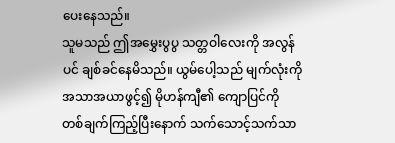ပေးနေသည်။
သူမသည် ဤအမွှေးပွပွ သတ္တဝါလေးကို အလွန်ပင် ချစ်ခင်နေမိသည်။ ယွမ်ပေါ့သည် မျက်လုံးကို အသာအယာဖွင့်၍ မိုဟန်ကျီ၏ ကျောပြင်ကို တစ်ချက်ကြည့်ပြီးနောက် သက်သောင့်သက်သာ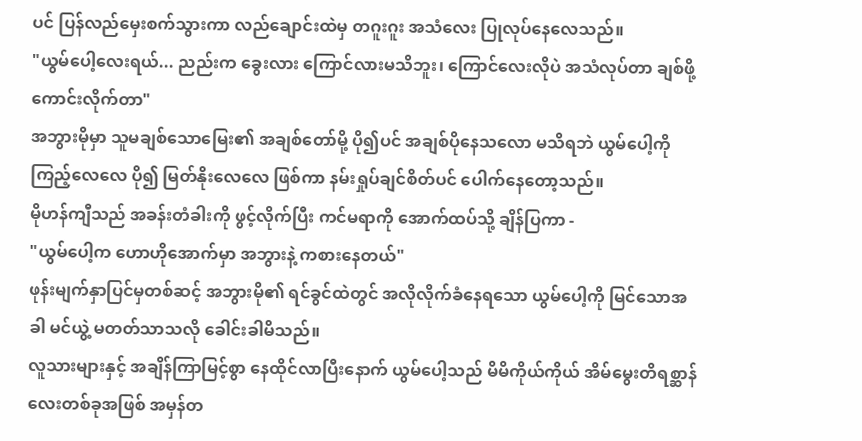ပင် ပြန်လည်မှေးစက်သွားကာ လည်ချောင်းထဲမှ တဂူးဂူး အသံလေး ပြုလုပ်နေလေသည်။
"ယွမ်ပေါ့လေးရယ်... ညည်းက ခွေးလား ကြောင်လားမသိဘူး၊ ကြောင်လေးလိုပဲ အသံလုပ်တာ ချစ်ဖို့ကောင်းလိုက်တာ"
အဘွားမိုမှာ သူမချစ်သောမြေး၏ အချစ်တော်မို့ ပို၍ပင် အချစ်ပိုနေသလော မသိရဘဲ ယွမ်ပေါ့ကို ကြည့်လေလေ ပို၍ မြတ်နိုးလေလေ ဖြစ်ကာ နမ်းရှုပ်ချင်စိတ်ပင် ပေါက်နေတော့သည်။
မိုဟန်ကျီသည် အခန်းတံခါးကို ဖွင့်လိုက်ပြီး ကင်မရာကို အောက်ထပ်သို့ ချိန်ပြကာ -
"ယွမ်ပေါ့က ဟောဟိုအောက်မှာ အဘွားနဲ့ ကစားနေတယ်"
ဖုန်းမျက်နှာပြင်မှတစ်ဆင့် အဘွားမို၏ ရင်ခွင်ထဲတွင် အလိုလိုက်ခံနေရသော ယွမ်ပေါ့ကို မြင်သောအခါ မင်ယွဲ့ မတတ်သာသလို ခေါင်းခါမိသည်။
လူသားများနှင့် အချိန်ကြာမြင့်စွာ နေထိုင်လာပြီးနောက် ယွမ်ပေါ့သည် မိမိကိုယ်ကိုယ် အိမ်မွေးတိရစ္ဆာန်လေးတစ်ခုအဖြစ် အမှန်တ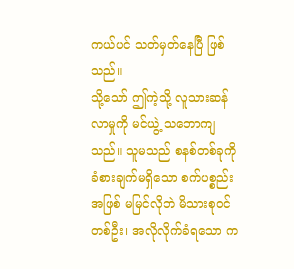ကယ်ပင် သတ်မှတ်နေပြီ ဖြစ်သည်။
သို့သော် ဤကဲ့သို့ လူသားဆန်လာမှုကို မင်ယွဲ့ သဘောကျသည်။ သူမသည် စနစ်တစ်ခုကို ခံစားချက်မရှိသော စက်ပစ္စည်းအဖြစ် မမြင်လိုဘဲ မိသားစုဝင်တစ်ဦး၊ အလိုလိုက်ခံရသော က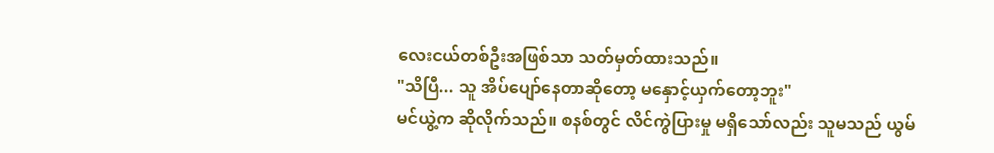လေးငယ်တစ်ဦးအဖြစ်သာ သတ်မှတ်ထားသည်။
"သိပြီ... သူ အိပ်ပျော်နေတာဆိုတော့ မနှောင့်ယှက်တော့ဘူး"
မင်ယွဲ့က ဆိုလိုက်သည်။ စနစ်တွင် လိင်ကွဲပြားမှု မရှိသော်လည်း သူမသည် ယွမ်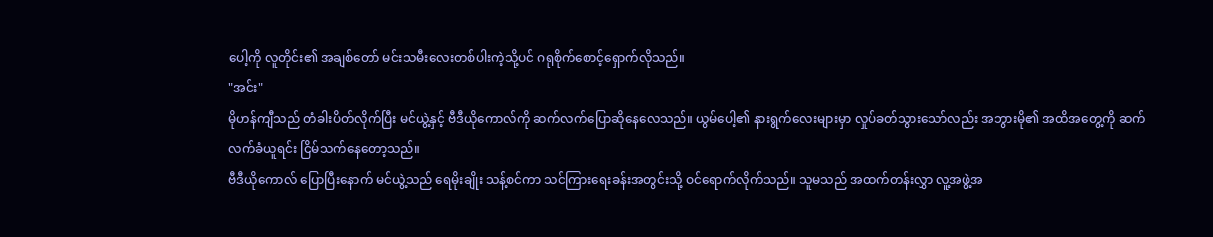ပေါ့ကို လူတိုင်း၏ အချစ်တော် မင်းသမီးလေးတစ်ပါးကဲ့သို့ပင် ဂရုစိုက်စောင့်ရှောက်လိုသည်။
"အင်း"
မိုဟန်ကျီသည် တံခါးပိတ်လိုက်ပြီး မင်ယွဲ့နှင့် ဗီဒီယိုကောလ်ကို ဆက်လက်ပြောဆိုနေလေသည်။ ယွမ်ပေါ့၏ နားရွက်လေးများမှာ လှုပ်ခတ်သွားသော်လည်း အဘွားမို၏ အထိအတွေ့ကို ဆက်လက်ခံယူရင်း ငြိမ်သက်နေတော့သည်။
ဗီဒီယိုကောလ် ပြောပြီးနောက် မင်ယွဲ့သည် ရေမိုးချိုး သန့်စင်ကာ သင်ကြားရေးခန်းအတွင်းသို့ ဝင်ရောက်လိုက်သည်။ သူမသည် အထက်တန်းလွှာ လူ့အဖွဲ့အ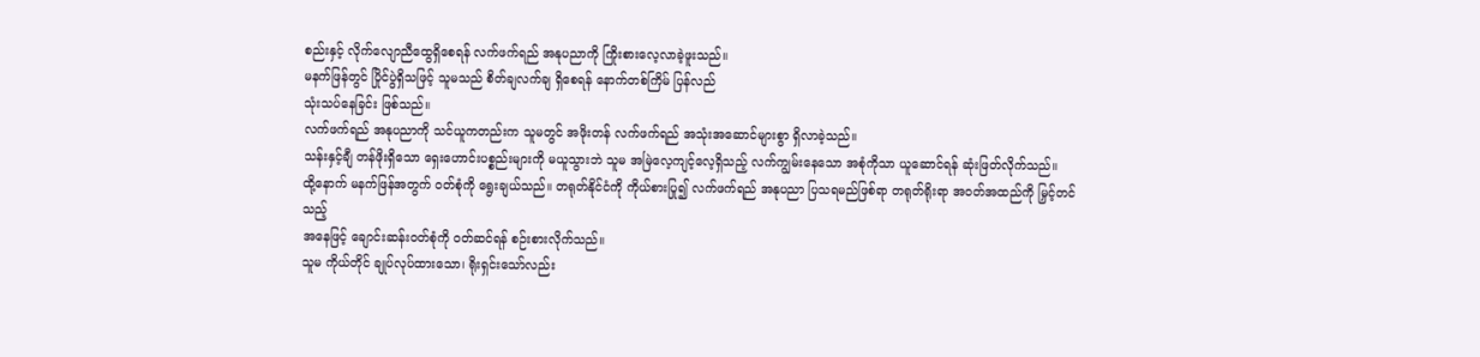စည်းနှင့် လိုက်လျောညီထွေရှိစေရန် လက်ဖက်ရည် အနုပညာကို ကြိုးစားလေ့လာခဲ့ဖူးသည်။
မနက်ဖြန်တွင် ပြိုင်ပွဲရှိသဖြင့် သူမသည် စိတ်ချလက်ချ ရှိစေရန် နောက်တစ်ကြိမ် ပြန်လည်
သုံးသပ်နေခြင်း ဖြစ်သည်။
လက်ဖက်ရည် အနုပညာကို သင်ယူကတည်းက သူမတွင် အဖိုးတန် လက်ဖက်ရည် အသုံးအဆောင်များစွာ ရှိလာခဲ့သည်။
သန်းနှင့်ချီ တန်ဖိုးရှိသော ရှေးဟောင်းပစ္စည်းများကို မယူသွားဘဲ သူမ အမြဲလေ့ကျင့်လေ့ရှိသည့် လက်ကျွမ်းနေသော အစုံကိုသာ ယူဆောင်ရန် ဆုံးဖြတ်လိုက်သည်။
ထို့နောက် မနက်ဖြန်အတွက် ဝတ်စုံကို ရွေးချယ်သည်။ တရုတ်နိုင်ငံကို ကိုယ်စားပြု၍ လက်ဖက်ရည် အနုပညာ ပြသရမည်ဖြစ်ရာ တရုတ်ရိုးရာ အဝတ်အထည်ကို မြှင့်တင်သည့်
အနေဖြင့် ချောင်းဆန်းဝတ်စုံကို ဝတ်ဆင်ရန် စဉ်းစားလိုက်သည်။
သူမ ကိုယ်တိုင် ချုပ်လုပ်ထားသော၊ ရိုးရှင်းသော်လည်း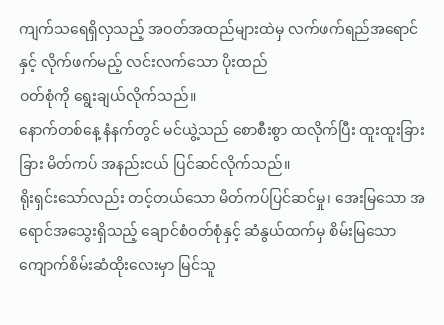ကျက်သရေရှိလှသည့် အဝတ်အထည်များထဲမှ လက်ဖက်ရည်အရောင်
နှင့် လိုက်ဖက်မည့် လင်းလက်သော ပိုးထည်
ဝတ်စုံကို ရွေးချယ်လိုက်သည်။
နောက်တစ်နေ့ နံနက်တွင် မင်ယွဲ့သည် စောစီးစွာ ထလိုက်ပြီး ထူးထူးခြားခြား မိတ်ကပ် အနည်းငယ် ပြင်ဆင်လိုက်သည်။
ရိုးရှင်းသော်လည်း တင့်တယ်သော မိတ်ကပ်ပြင်ဆင်မှု၊ အေးမြသော အရောင်အသွေးရှိသည့် ချောင်စံဝတ်စုံနှင့် ဆံနွယ်ထက်မှ စိမ်းမြသော ကျောက်စိမ်းဆံထိုးလေးမှာ မြင်သူ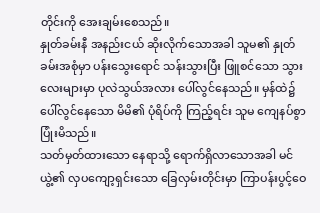တိုင်းကို အေးချမ်းစေသည်။
နှုတ်ခမ်းနီ အနည်းငယ် ဆိုးလိုက်သောအခါ သူမ၏ နှုတ်ခမ်းအစုံမှာ ပန်းသွေးရောင် သန်းသွားပြီး ဖြူစင်သော သွားလေးများမှာ ပုလဲသွယ်အလား ပေါ်လွင်နေသည်။ မှန်ထဲ၌ ပေါ်လွင်နေသော မိမိ၏ ပုံရိပ်ကို ကြည့်ရင်း သူမ ကျေနပ်စွာ ပြုံးမိသည်။
သတ်မှတ်ထားသော နေရာသို့ ရောက်ရှိလာသောအခါ မင်ယွဲ့၏ လှပကျော့ရှင်းသော ခြေလှမ်းတိုင်းမှာ ကြာပန်းပွင့်ဝေ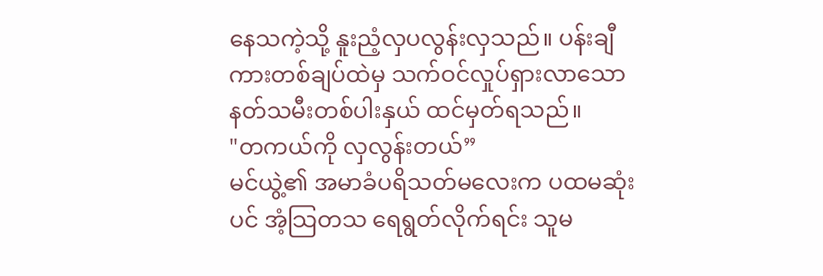နေသကဲ့သို့ နူးညံ့လှပလွန်းလှသည်။ ပန်းချီကားတစ်ချပ်ထဲမှ သက်ဝင်လှုပ်ရှားလာသော နတ်သမီးတစ်ပါးနှယ် ထင်မှတ်ရသည်။
"တကယ်ကို လှလွန်းတယ်”
မင်ယွဲ့၏ အမာခံပရိသတ်မလေးက ပထမဆုံးပင် အံ့သြတသ ရေရွတ်လိုက်ရင်း သူမ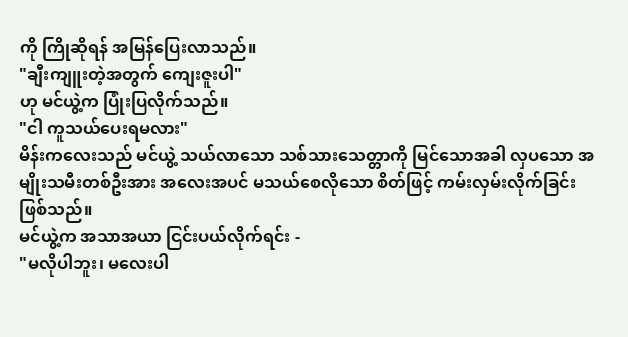ကို ကြိုဆိုရန် အမြန်ပြေးလာသည်။
"ချီးကျူးတဲ့အတွက် ကျေးဇူးပါ"
ဟု မင်ယွဲ့က ပြုံးပြလိုက်သည်။
"ငါ ကူသယ်ပေးရမလား"
မိန်းကလေးသည် မင်ယွဲ့ သယ်လာသော သစ်သားသေတ္တာကို မြင်သောအခါ လှပသော အမျိုးသမီးတစ်ဦးအား အလေးအပင် မသယ်စေလိုသော စိတ်ဖြင့် ကမ်းလှမ်းလိုက်ခြင်း ဖြစ်သည်။
မင်ယွဲ့က အသာအယာ ငြင်းပယ်လိုက်ရင်း -
"မလိုပါဘူး၊ မလေးပါ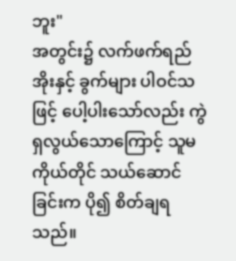ဘူး"
အတွင်း၌ လက်ဖက်ရည်အိုးနှင့် ခွက်များ ပါဝင်သဖြင့် ပေါ့ပါးသော်လည်း ကွဲရှလွယ်သောကြောင့် သူမကိုယ်တိုင် သယ်ဆောင်ခြင်းက ပို၍ စိတ်ချရသည်။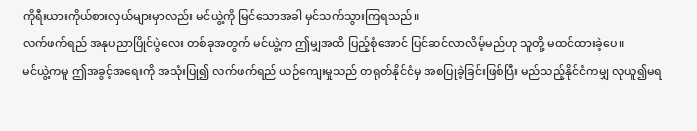ကိုရီးယားကိုယ်စားလှယ်များမှာလည်း မင်ယွဲ့ကို မြင်သောအခါ မှင်သက်သွားကြရသည်။
လက်ဖက်ရည် အနုပညာပြိုင်ပွဲလေး တစ်ခုအတွက် မင်ယွဲ့က ဤမျှအထိ ပြည့်စုံအောင် ပြင်ဆင်လာလိမ့်မည်ဟု သူတို့ မထင်ထားခဲ့ပေ။
မင်ယွဲ့ကမူ ဤအခွင့်အရေးကို အသုံးပြု၍ လက်ဖက်ရည် ယဉ်ကျေးမှုသည် တရုတ်နိုင်ငံမှ အစပြုခဲ့ခြင်းဖြစ်ပြီး မည်သည့်နိုင်ငံကမျှ လုယူ၍မရ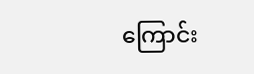ကြောင်း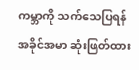ကမ္ဘာကို သက်သေပြရန် အခိုင်အမာ ဆုံးဖြတ်ထား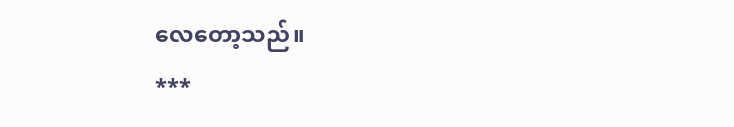လေတော့သည်။
***